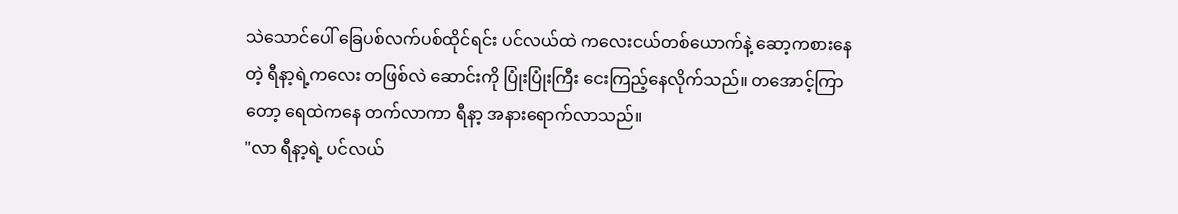သဲသောင်ပေါ် ခြေပစ်လက်ပစ်ထိုင်ရင်း ပင်လယ်ထဲ ကလေးငယ်တစ်ယောက်နဲ့ ဆော့ကစားနေတဲ့ ရီနာ့ရဲ့ကလေး တဖြစ်လဲ ဆောင်းကို ပြုံးပြုံးကြီး ငေးကြည့်နေလိုက်သည်။ တအောင့်ကြာတော့ ရေထဲကနေ တက်လာကာ ရီနာ့ အနားရောက်လာသည်။
"လာ ရီနာ့ရဲ့ ပင်လယ်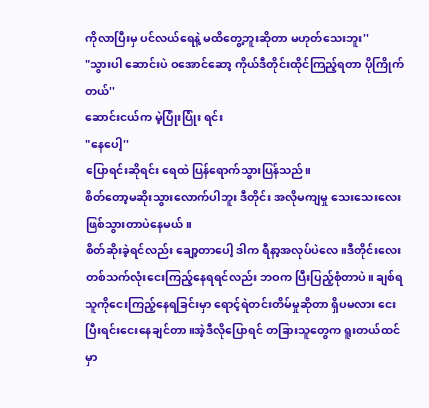ကိုလာပြီးမှ ပင်လယ်ရေနဲ့ မထိတွေ့ဘူးဆိုတာ မဟုတ်သေးဘူး''
"သွားပါ ဆောင်းပဲ ဝအောင်ဆော့ ကိုယ်ဒီတိုင်းထိုင်ကြည့်ရတာ ပိုကြိုက်တယ်''
ဆောင်းငယ်က မဲ့ပြုံးပြုံး ရင်း
"နေပေါ့''
ပြောရင်းဆိုရင်း ရေထဲ ပြန်ရောက်သွားပြန်သည်။
စိတ်တော့မဆိုးသွားလောက်ပါဘူး ဒီတိုင်း အလိုမကျမှု သေးသေးလေးဖြစ်သွားတာပဲနေမယ်။
စိတ်ဆိုးခဲ့ရင်လည်း ချော့တာပေါ့ ဒါက ရီနာ့အလုပ်ပဲလေ။ဒီတိုင်းလေး တစ်သက်လုံးငေးကြည့်နေရရင်လည်း ဘဝက ပြီးပြည့်စုံတာပဲ။ ချစ်ရသူကိုငေးကြည့်နေရခြင်းမှာ ရောင့်ရဲတင်းတိမ်မှုဆိုတာ ရှိပမလား ငေးပြီးရင်းငေးနေချင်တာ။အဲ့ဒီလိုပြောရင် တခြားသူတွေက ရူးတယ်ထင်မှာ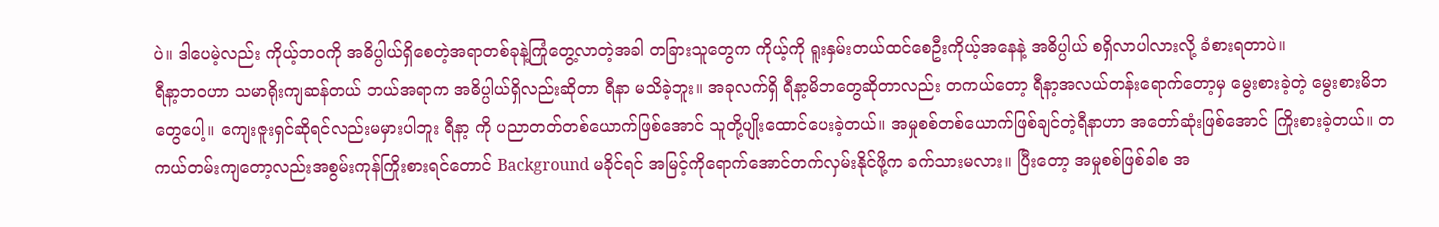ပဲ။ ဒါပေမဲ့လည်း ကိုယ့်ဘဝကို အဓိပ္ပါယ်ရှိစေတဲ့အရာတစ်ခုနဲ့ကြုံတွေ့လာတဲ့အခါ တခြားသူတွေက ကိုယ့်ကို ရူးနှမ်းတယ်ထင်စေဦးကိုယ့်အနေနဲ့ အဓိပ္ပါယ် စရှိလာပါလားလို့ ခံစားရတာပဲ။
ရီနာ့ဘဝဟာ သမာရိုးကျဆန်တယ် ဘယ်အရာက အဓိပ္ပါယ်ရှိလည်းဆိုတာ ရီနာ မသိခဲ့ဘူး။ အခုလက်ရှိ ရီနာ့မိဘတွေဆိုတာလည်း တကယ်တော့ ရီနာ့အလယ်တန်းရောက်တော့မှ မွေးစားခဲ့တဲ့ မွေးစားမိဘတွေပေါ့။ ကျေးဇူးရှင်ဆိုရင်လည်းမမှားပါဘူး ရီနာ့ ကို ပညာတတ်တစ်ယောက်ဖြစ်အောင် သူတို့ပျိုးထောင်ပေးခဲ့တယ်။ အမှုစစ်တစ်ယောက်ဖြစ်ချင်တဲ့ရီနာဟာ အတော်ဆုံးဖြစ်အောင် ကြိုးစားခဲ့တယ်။ တကယ်တမ်းကျတော့လည်းအစွမ်းကုန်ကြိုးစားရင်တောင် Background မခိုင်ရင် အမြင့်ကိုရောက်အောင်တက်လှမ်းနိုင်ဖို့က ခက်သားမလား။ ပြီးတော့ အမှုစစ်ဖြစ်ခါစ အ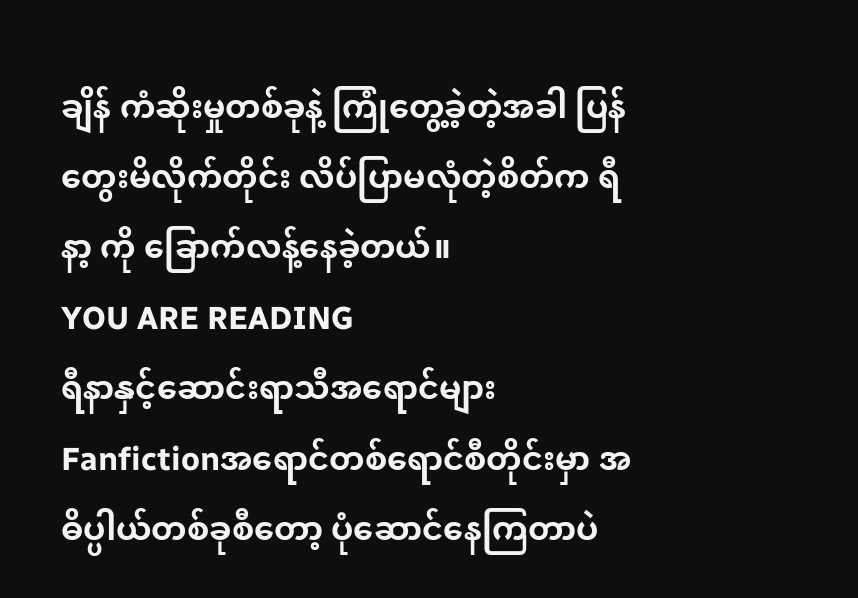ချိန် ကံဆိုးမှုတစ်ခုနဲ့ ကြုံတွေ့ခဲ့တဲ့အခါ ပြန်တွေးမိလိုက်တိုင်း လိပ်ပြာမလုံတဲ့စိတ်က ရီနာ့ ကို ခြောက်လန့်နေခဲ့တယ်။
YOU ARE READING
ရီနာနှင့်ဆောင်းရာသီအရောင်များ
Fanfictionအရောင်တစ်ရောင်စီတိုင်းမှာ အဓိပ္ပါယ်တစ်ခုစီတော့ ပုံဆောင်နေကြတာပဲ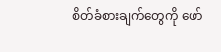စိတ်ခံစားချက်တွေကို ဖော်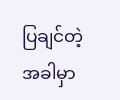ပြချင်တဲ့အခါမှာ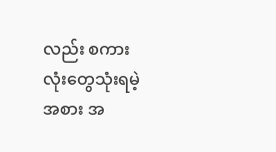လည်း စကားလုံးတွေသုံးရမဲ့အစား အ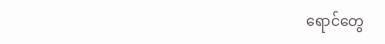ရောင်တွေ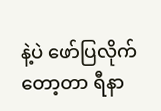နဲ့ပဲ ဖော်ပြလိုက်တော့တာ ရီနာ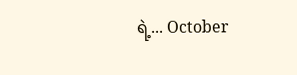ရဲ့... October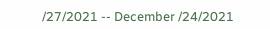/27/2021 -- December /24/2021